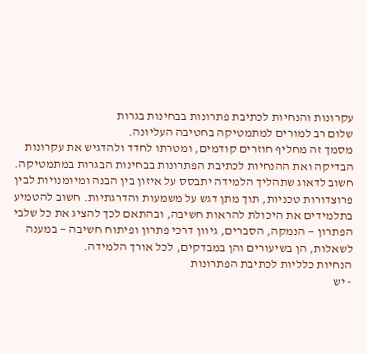עקרונות והנחיות לכתיבת פתרונות בבחינות בגרות
שלום רב למורים למתמטיקה בחטיבה העליונה.
מסמך זה מחליף חוזרים קודמים, ומטרתו לחדד ולהדגיש את עקרונות הבדיקה ואת ההנחיות לכתיבת הפתרונות בבחינות הבגרות במתמטיקה.
חשוב לדאוג שתהליך הלמידה יתבסס על איזון בין הבנה ומיומנויות לבין פרוצדורות טכניות, תוך מתן דגש על משמעות והדרגתיות. חשוב להטמיע בתלמידים את היכולת להראות חשיבה, ובהתאם לכך להציג את כל שלבי הפתרון — הנמקה, הסברים, גיוון דרכי פתרון ופיתוח חשיבה — במענה לשאלות, הן בשיעורים והן במבדקים, לכל אורך הלמידה.
הנחיות כלליות לכתיבת הפתרונות
- יש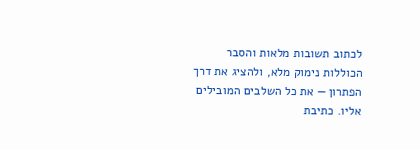לכתוב תשובות מלאות והסבר הכוללות נימוק מלא, ולהציג את דרך הפתרון — את כל השלבים המובילים אליו. כתיבת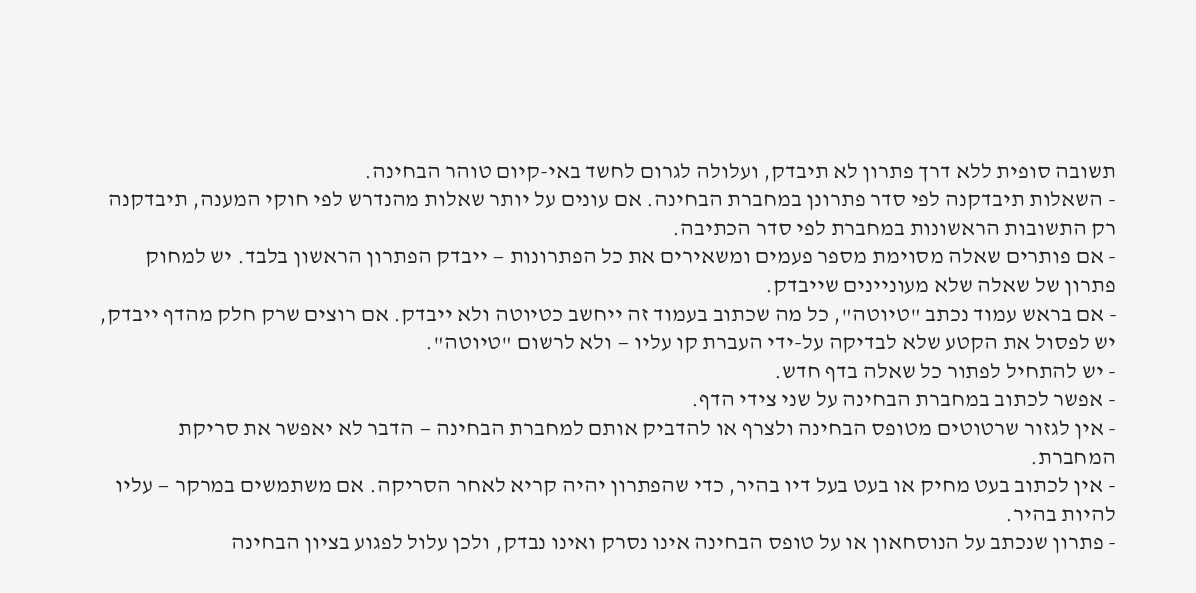תשובה סופית ללא דרך פתרון לא תיבדק, ועלולה לגרום לחשד באי-קיום טוהר הבחינה.
- השאלות תיבדקנה לפי סדר פתרונן במחברת הבחינה. אם עונים על יותר שאלות מהנדרש לפי חוקי המענה, תיבדקנה רק התשובות הראשונות במחברת לפי סדר הכתיבה.
- אם פותרים שאלה מסוימת מספר פעמים ומשאירים את כל הפתרונות — ייבדק הפתרון הראשון בלבד. יש למחוק פתרון של שאלה שלא מעוניינים שייבדק.
- אם בראש עמוד נכתב "טיוטה", כל מה שכתוב בעמוד זה ייחשב כטיוטה ולא ייבדק. אם רוצים שרק חלק מהדף ייבדק, יש לפסול את הקטע שלא לבדיקה על-ידי העברת קו עליו — ולא לרשום "טיוטה".
- יש להתחיל לפתור כל שאלה בדף חדש.
- אפשר לכתוב במחברת הבחינה על שני צידי הדף.
- אין לגזור שרטוטים מטופס הבחינה ולצרף או להדביק אותם למחברת הבחינה — הדבר לא יאפשר את סריקת המחברת.
- אין לכתוב בעט מחיק או בעט בעל דיו בהיר, כדי שהפתרון יהיה קריא לאחר הסריקה. אם משתמשים במרקר — עליו להיות בהיר.
- פתרון שנכתב על הנוסחאון או על טופס הבחינה אינו נסרק ואינו נבדק, ולכן עלול לפגוע בציון הבחינה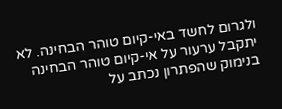ולגרום לחשד באי-קיום טוהר הבחינה. לא יתקבל ערעור על אי-קיום טוהר הבחינה בנימוק שהפתרון נכתב על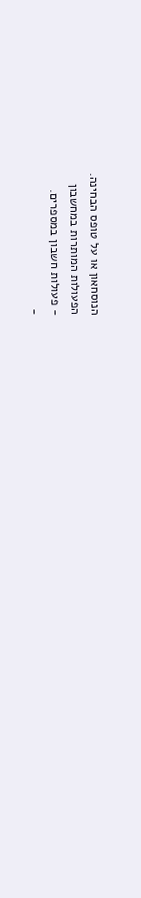הנוסחאון או על טופס הבחינה.
הפעולות המותרות במחשבון
- פעולות חשבון במספרים.
-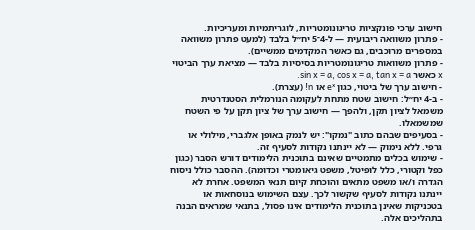חישוב ערכי פונקציות טריגונומטריות, לוגריתמיות ומעריכיות.
- פתרון משוואה ריבועית — ל-4־5 יח״ל בלבד (למעט פתרון משוואה במספרים מרוכבים, גם כאשר המקדמים ממשיים).
- פתרון משוואות טריגונומטריות בסיסיות בלבד — מציאת ערך הביטוי x כאשר sin x = a, cos x = a, tan x = a.
- חישוב ערך של ביטוי, כגון eˣ או n! (עצרת).
- ב-4 יח״ל: חישוב שטח מתחת לעקומה הנורמלית הסטנדרטית משמאל לציון תקן, ולהפך — חישוב ערך של ציון תקן על פי השטח שמשמאלו.
- בסעיפים שבהם כתוב "נמקו": יש לנמק באופן אלגברי, מילולי או גרפי. ללא נימוק — לא יינתנו נקודות לסעיף זה.
- שימוש בכלים מתמטיים שאינם בתוכנית הלימודים דורש הסבר (כגון כפל וקטורי, כלל לופיטל, משפט גיאומטרי וכדומה). ההסבר כולל ניסוח הגדרה ו/או משפט מתאים והוכחת קיום תנאי המשפט. אחרת לא יינתנו נקודות לסעיף שקשור לכך. עצם השימוש בנוסחאות או בטכניקות שאינן בתוכנית הלימודים אינו פסול, בתנאי שמראים הבנה בתהליכים אלה.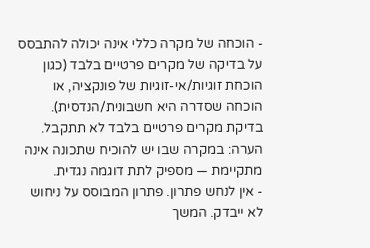- הוכחה של מקרה כללי אינה יכולה להתבסס על בדיקה של מקרים פרטיים בלבד (כגון הוכחת זוגיות/אי-זוגיות של פונקציה, או הוכחה שסדרה היא חשבונית/הנדסית). בדיקת מקרים פרטיים בלבד לא תתקבל. הערה: במקרה שבו יש להוכיח שתכונה אינה מתקיימת — מספיק לתת דוגמה נגדית.
- אין לנחש פתרון. פתרון המבוסס על ניחוש לא ייבדק. המשך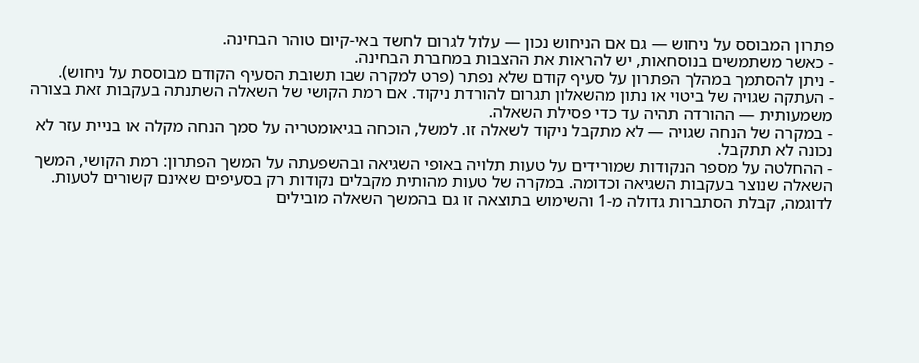פתרון המבוסס על ניחוש — גם אם הניחוש נכון — עלול לגרום לחשד באי-קיום טוהר הבחינה.
- כאשר משתמשים בנוסחאות, יש להראות את ההצבות במחברת הבחינה.
- ניתן להסתמך במהלך הפתרון על סעיף קודם שלא נפתר (פרט למקרה שבו תשובת הסעיף הקודם מבוססת על ניחוש).
- העתקה שגויה של ביטוי או נתון מהשאלון תגרום להורדת ניקוד. אם רמת הקושי של השאלה השתנתה בעקבות זאת בצורה משמעותית — ההורדה תהיה עד כדי פסילת השאלה.
- במקרה של הנחה שגויה — לא מתקבל ניקוד לשאלה זו. למשל, הוכחה בגיאומטריה על סמך הנחה מקלה או בניית עזר לא נכונה לא תתקבל.
- ההחלטה על מספר הנקודות שמורידים על טעות תלויה באופי השגיאה ובהשפעתה על המשך הפתרון: רמת הקושי, המשך השאלה שנוצר בעקבות השגיאה וכדומה. במקרה של טעות מהותית מקבלים נקודות רק בסעיפים שאינם קשורים לטעות. לדוגמה, קבלת הסתברות גדולה מ-1 והשימוש בתוצאה זו גם בהמשך השאלה מובילים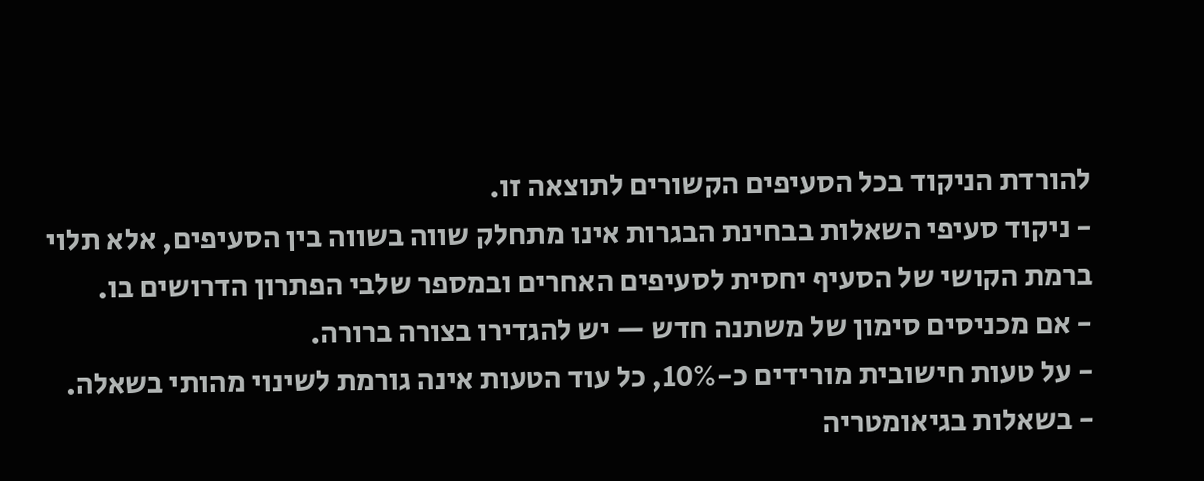להורדת הניקוד בכל הסעיפים הקשורים לתוצאה זו.
- ניקוד סעיפי השאלות בבחינת הבגרות אינו מתחלק שווה בשווה בין הסעיפים, אלא תלוי ברמת הקושי של הסעיף יחסית לסעיפים האחרים ובמספר שלבי הפתרון הדרושים בו.
- אם מכניסים סימון של משתנה חדש — יש להגדירו בצורה ברורה.
- על טעות חישובית מורידים כ-10%, כל עוד הטעות אינה גורמת לשינוי מהותי בשאלה.
- בשאלות בגיאומטריה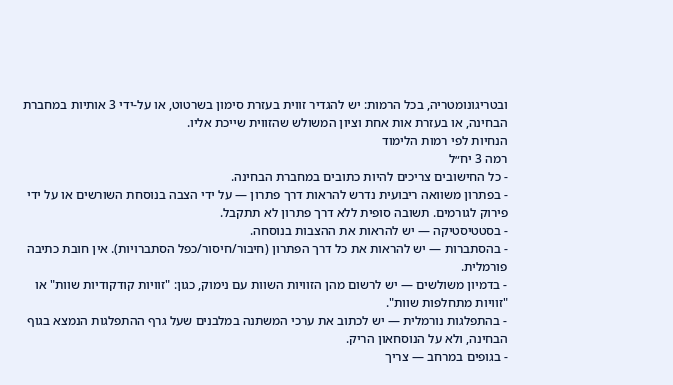ובטריגונומטריה, בכל הרמות: יש להגדיר זווית בעזרת סימון בשרטוט, או על-ידי 3 אותיות במחברת הבחינה, או בעזרת אות אחת וציון המשולש שהזווית שייכת אליו.
הנחיות לפי רמות הלימוד
רמה 3 יח״ל
- כל החישובים צריכים להיות כתובים במחברת הבחינה.
- בפתרון משוואה ריבועית נדרש להראות דרך פתרון — על ידי הצבה בנוסחת השורשים או על ידי פירוק לגורמים. תשובה סופית ללא דרך פתרון לא תתקבל.
- בסטטיסטיקה — יש להראות את ההצבות בנוסחה.
- בהסתברות — יש להראות את כל דרך הפתרון (חיבור/חיסור/כפל הסתברויות). אין חובת כתיבה פורמלית.
- בדמיון משולשים — יש לרשום מהן הזוויות השוות עם נימוק, כגון: "זוויות קודקודיות שוות" או "זוויות מתחלפות שוות".
- בהתפלגות נורמלית — יש לכתוב את ערכי המשתנה במלבנים שעל גרף ההתפלגות הנמצא בגוף הבחינה, ולא על הנוסחאון הריק.
- בגופים במרחב — צריך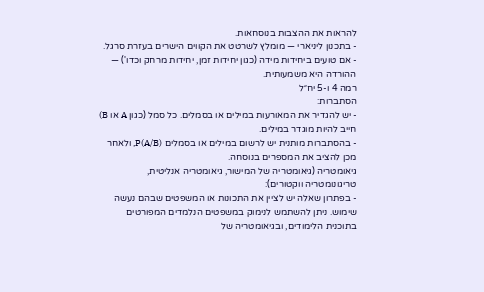להראות את ההצבות בנוסחאות.
- בתכנון ליניארי — מומלץ לשרטט את הקווים הישרים בעזרת סרגל.
- אם טועים ביחידות מידה (כגון יחידות זמן, יחידות מרחק וכדו') — ההורדה היא משמעותית.
רמה 4 ו-5 יח״ל
הסתברות:
- יש להגדיר את המאורעות במילים או בסמלים. כל סמל (כגון A או B) חייב להיות מוגדר במילים.
- בהסתברות מותנית יש לרשום במילים או בסמלים P(A/B), ולאחר מכן להציב את המספרים בנוסחה.
גיאומטריה (גיאומטריה של המישור, גיאומטריה אנליטית, טריגונומטריה ווקטורים):
- בפתרון שאלה יש לציין את התכונות או המשפטים שבהם נעשה שימוש. ניתן להשתמש לנימוק במשפטים הנלמדים המפורטים בתוכנית הלימודים, ובגיאומטריה של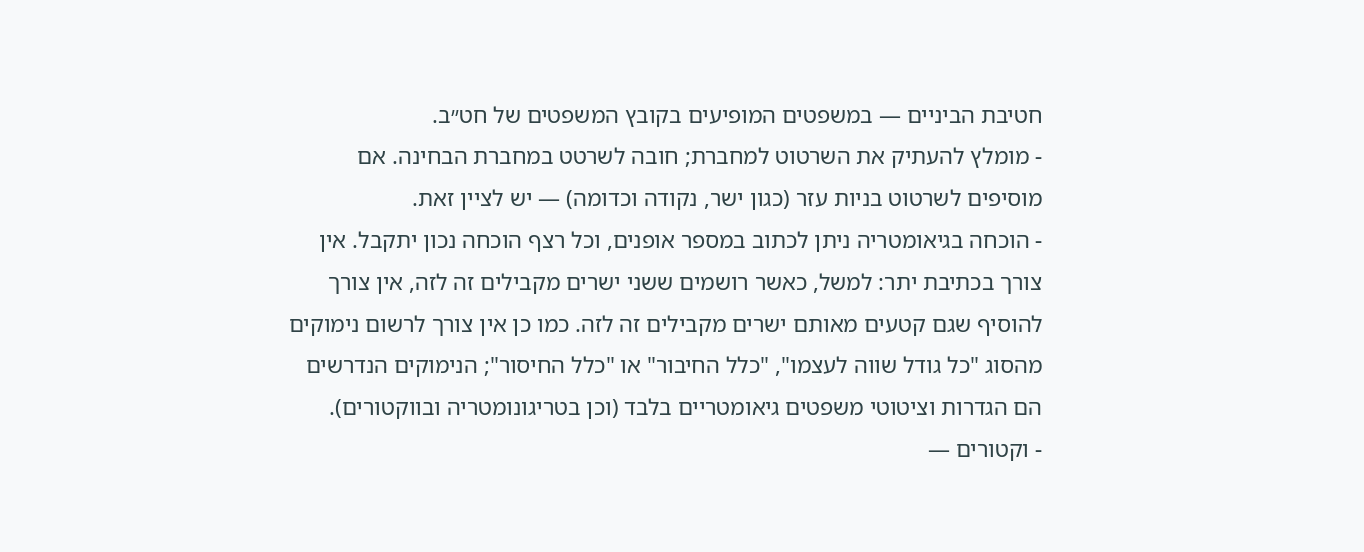חטיבת הביניים — במשפטים המופיעים בקובץ המשפטים של חט״ב.
- מומלץ להעתיק את השרטוט למחברת; חובה לשרטט במחברת הבחינה. אם מוסיפים לשרטוט בניות עזר (כגון ישר, נקודה וכדומה) — יש לציין זאת.
- הוכחה בגיאומטריה ניתן לכתוב במספר אופנים, וכל רצף הוכחה נכון יתקבל. אין צורך בכתיבת יתר: למשל, כאשר רושמים ששני ישרים מקבילים זה לזה, אין צורך להוסיף שגם קטעים מאותם ישרים מקבילים זה לזה. כמו כן אין צורך לרשום נימוקים מהסוג "כל גודל שווה לעצמו", "כלל החיבור" או "כלל החיסור"; הנימוקים הנדרשים הם הגדרות וציטוטי משפטים גיאומטריים בלבד (וכן בטריגונומטריה ובווקטורים).
- וקטורים —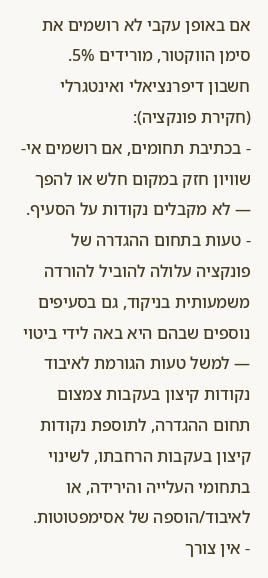אם באופן עקבי לא רושמים את סימן הווקטור, מורידים 5%.
חשבון דיפרנציאלי ואינטגרלי (חקירת פונקציה):
- בכתיבת תחומים, אם רושמים אי-שוויון חזק במקום חלש או להפך — לא מקבלים נקודות על הסעיף.
- טעות בתחום ההגדרה של פונקציה עלולה להוביל להורדה משמעותית בניקוד, גם בסעיפים נוספים שבהם היא באה לידי ביטוי — למשל טעות הגורמת לאיבוד נקודות קיצון בעקבות צמצום תחום ההגדרה, לתוספת נקודות קיצון בעקבות הרחבתו, לשינוי בתחומי העלייה והירידה, או לאיבוד/הוספה של אסימפטוטות.
- אין צורך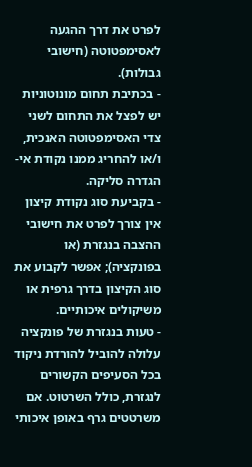לפרט את דרך ההגעה לאסימפטוטה (חישובי גבולות).
- בכתיבת תחום מונוטוניות יש לפצל את התחום לשני צדי האסימפטוטה האנכית, ו/או להחריג ממנו נקודת אי-הגדרה סליקה.
- בקביעת סוג נקודת קיצון אין צורך לפרט את חישובי ההצבה בנגזרת (או בפונקציה); אפשר לקבוע את סוג הקיצון בדרך גרפית או משיקולים איכותיים.
- טעות בנגזרת של פונקציה עלולה להוביל להורדת ניקוד בכל הסעיפים הקשורים לנגזרת, כולל השרטוט. אם משרטטים גרף באופן איכותי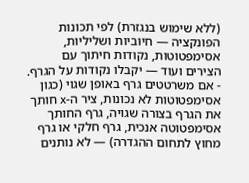(ללא שימוש בנגזרת) לפי תכונות הפונקציה — חיוביות ושליליות, אסימפטוטות, נקודות חיתוך עם הצירים ועוד — יקבלו נקודות על הגרף.
- אם משרטטים גרף באופן שגוי (כגון אסימפטוטות לא נכונות, ציר ה-x חותך את הגרף בצורה שגויה, גרף החותך אסימפטוטה אנכית, גרף חלקי או גרף מחוץ לתחום ההגדרה) — לא נותנים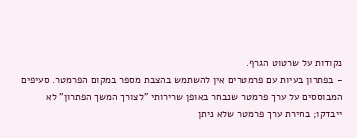נקודות על שרטוט הגרף.
- בפתרון בעיות עם פרמטרים אין להשתמש בהצבת מספר במקום הפרמטר. סעיפים המבוססים על ערך פרמטר שנבחר באופן שרירותי "לצורך המשך הפתרון" לא ייבדקו; בחירת ערך פרמטר שלא ניתן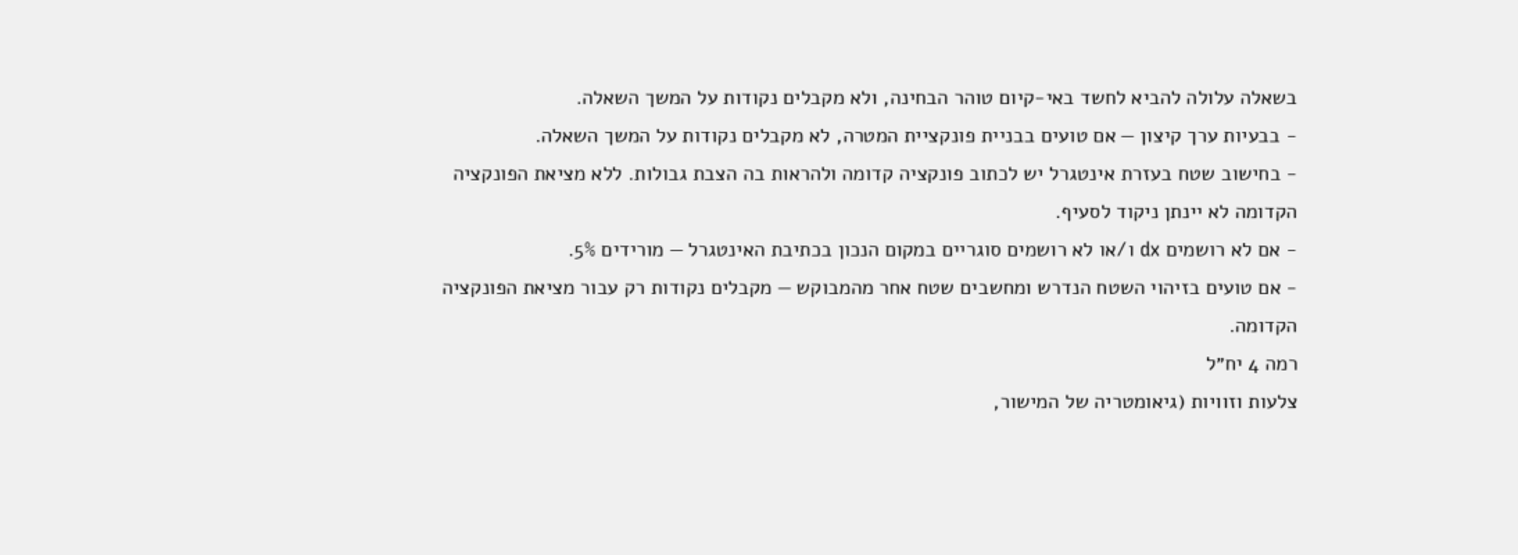בשאלה עלולה להביא לחשד באי-קיום טוהר הבחינה, ולא מקבלים נקודות על המשך השאלה.
- בבעיות ערך קיצון — אם טועים בבניית פונקציית המטרה, לא מקבלים נקודות על המשך השאלה.
- בחישוב שטח בעזרת אינטגרל יש לכתוב פונקציה קדומה ולהראות בה הצבת גבולות. ללא מציאת הפונקציה הקדומה לא יינתן ניקוד לסעיף.
- אם לא רושמים dx ו/או לא רושמים סוגריים במקום הנכון בכתיבת האינטגרל — מורידים 5%.
- אם טועים בזיהוי השטח הנדרש ומחשבים שטח אחר מהמבוקש — מקבלים נקודות רק עבור מציאת הפונקציה הקדומה.
רמה 4 יח״ל
צלעות וזוויות (גיאומטריה של המישור,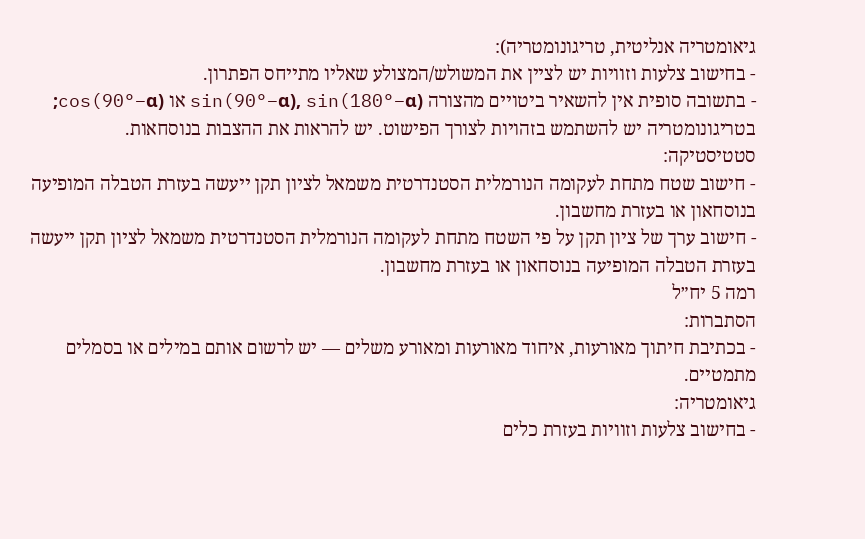גיאומטריה אנליטית, טריגונומטריה):
- בחישוב צלעות וזוויות יש לציין את המשולש/המצולע שאליו מתייחס הפתרון.
- בתשובה סופית אין להשאיר ביטויים מהצורה sin(90°−α), sin(180°−α) או cos(90°−α); בטריגונומטריה יש להשתמש בזהויות לצורך הפישוט. יש להראות את ההצבות בנוסחאות.
סטטיסטיקה:
- חישוב שטח מתחת לעקומה הנורמלית הסטנדרטית משמאל לציון תקן ייעשה בעזרת הטבלה המופיעה בנוסחאון או בעזרת מחשבון.
- חישוב ערך של ציון תקן על פי השטח מתחת לעקומה הנורמלית הסטנדרטית משמאל לציון תקן ייעשה בעזרת הטבלה המופיעה בנוסחאון או בעזרת מחשבון.
רמה 5 יח״ל
הסתברות:
- בכתיבת חיתוך מאורעות, איחוד מאורעות ומאורע משלים — יש לרשום אותם במילים או בסמלים מתמטיים.
גיאומטריה:
- בחישוב צלעות וזוויות בעזרת כלים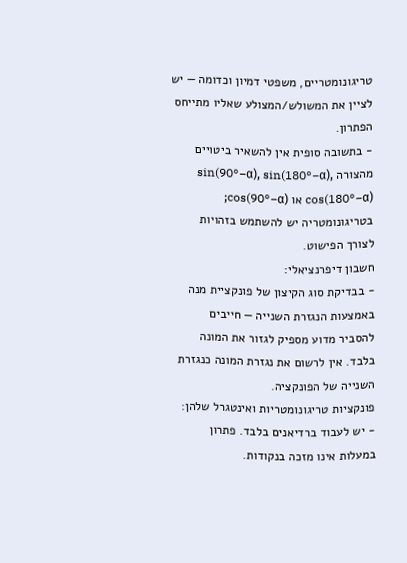טריגונומטריים, משפטי דמיון וכדומה — יש לציין את המשולש/המצולע שאליו מתייחס הפתרון.
- בתשובה סופית אין להשאיר ביטויים מהצורה sin(90°−α), sin(180°−α), cos(180°−α) או cos(90°−α); בטריגונומטריה יש להשתמש בזהויות לצורך הפישוט.
חשבון דיפרנציאלי:
- בבדיקת סוג הקיצון של פונקציית מנה באמצעות הנגזרת השנייה — חייבים להסביר מדוע מספיק לגזור את המונה בלבד. אין לרשום את נגזרת המונה כנגזרת השנייה של הפונקציה.
פונקציות טריגונומטריות ואינטגרל שלהן:
- יש לעבוד ברדיאנים בלבד. פתרון במעלות אינו מזכה בנקודות.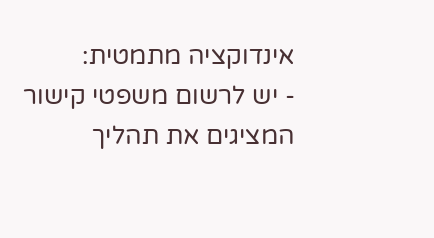אינדוקציה מתמטית:
- יש לרשום משפטי קישור המציגים את תהליך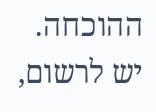ההוכחה. יש לרשום,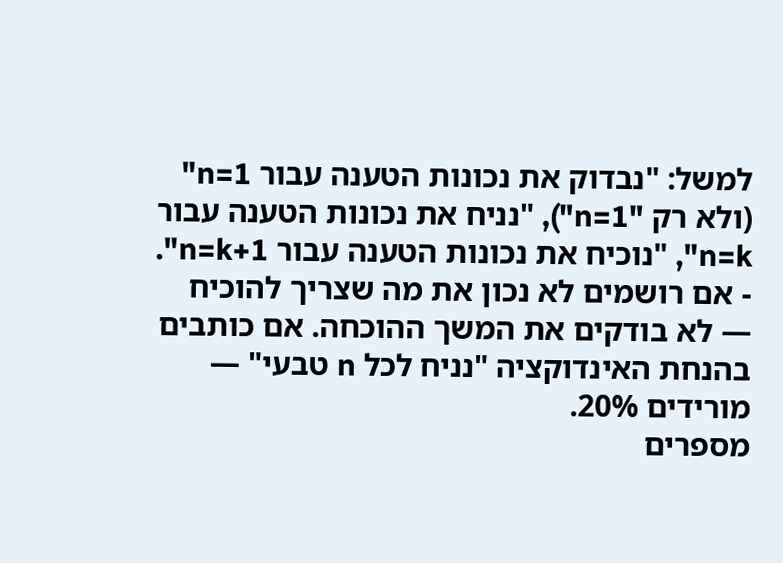למשל: "נבדוק את נכונות הטענה עבור n=1" (ולא רק "n=1"), "נניח את נכונות הטענה עבור n=k", "נוכיח את נכונות הטענה עבור n=k+1".
- אם רושמים לא נכון את מה שצריך להוכיח — לא בודקים את המשך ההוכחה. אם כותבים בהנחת האינדוקציה "נניח לכל n טבעי" — מורידים 20%.
מספרים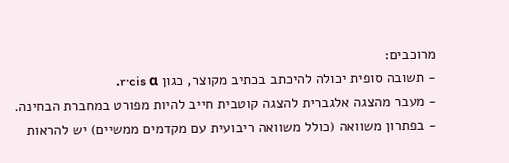מרוכבים:
- תשובה סופית יכולה להיכתב בכתיב מקוצר, כגון r·cis α.
- מעבר מהצגה אלגברית להצגה קוטבית חייב להיות מפורט במחברת הבחינה.
- בפתרון משוואה (כולל משוואה ריבועית עם מקדמים ממשיים) יש להראות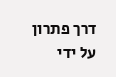דרך פתרון על ידי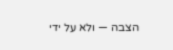הצבה — ולא על ידי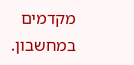מקדמים במחשבון.